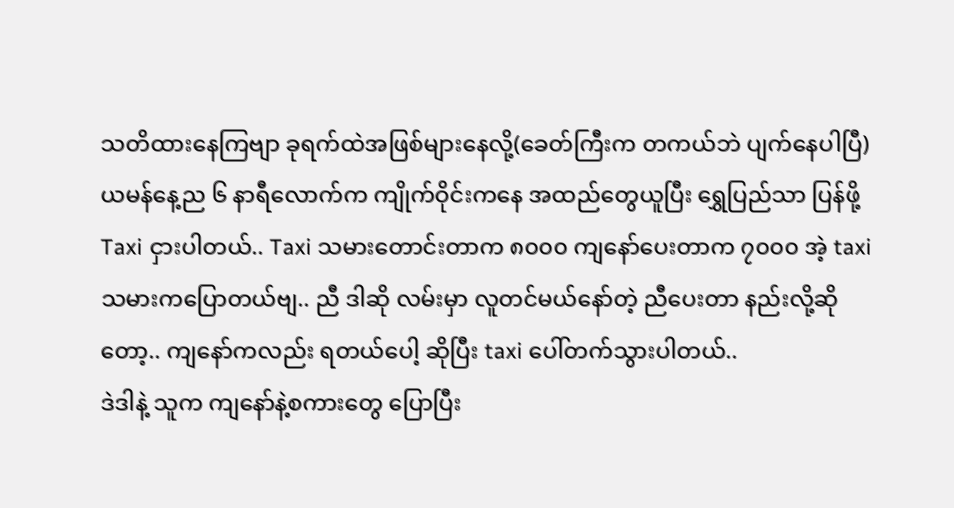သတိထားနေကြဗျာ ခုရက်ထဲအဖြစ်များနေလို့(ခေတ်ကြီးက တကယ်ဘဲ ပျက်နေပါပြီ)
ယမန်နေ့ည ၆ နာရီလောက်က ကျိုက်ဝိုင်းကနေ အထည်တွေယူပြီး ရွှေပြည်သာ ပြန်ဖို့ Taxi ငှားပါတယ်.. Taxi သမားတောင်းတာက ၈၀၀၀ ကျနော်ပေးတာက ၇၀၀၀ အဲ့ taxi သမားကပြောတယ်ဗျ.. ညီ ဒါဆို လမ်းမှာ လူတင်မယ်နော်တဲ့ ညီပေးတာ နည်းလို့ဆိုတော့.. ကျနော်ကလည်း ရတယ်ပေါ့ ဆိုပြီး taxi ပေါ်တက်သွားပါတယ်..
ဒဲဒါနဲ့ သူက ကျနော်နဲ့စကားတွေ ပြောပြီး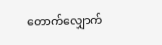တောက်လျှောက်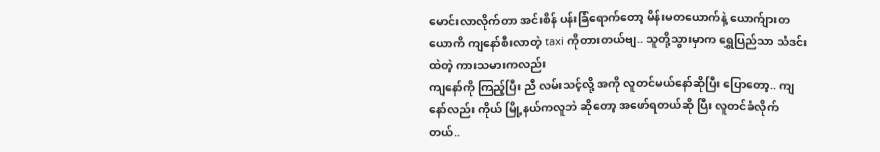မောင်းလာလိုက်တာ အင်းစိန် ပန်းခြံရောက်တော့ မိန်းမတယောက်နဲ့ ယောက်ျားတယောကိ ကျနော်စီးလာတဲ့ taxi ကိုတားတယ်ဗျ.. သူတို့သွားမှာက ရွှေပြည်သာ သံဒင်းထဲတဲ့ ကားသမားကလည်း
ကျနော်ကို ကြည့်ပြီး ညီ လမ်းသင့်လို့ အကို လူတင်မယ်နော်ဆိုပြီး ပြောတော့.. ကျနော်လည်း ကိုယ် မြို့နယ်ကလူဘဲ ဆိုတော့ အဖော်ရတယ်ဆို ပြီး လူတင်ခံလိုက်တယ်..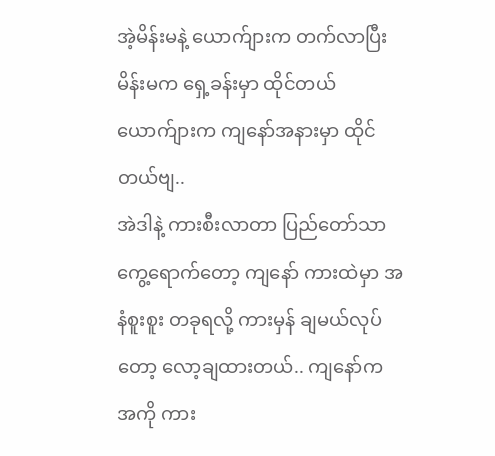အဲ့မိန်းမနဲ့ ယောက်ျားက တက်လာပြီး မိန်းမက ရှေ့ခန်းမှာ ထိုင်တယ် ယောက်ျားက ကျနော်အနားမှာ ထိုင်တယ်ဗျ..
အဲဒါနဲ့ ကားစီးလာတာ ပြည်တော်သာ ကွေ့ရောက်တော့ ကျနော် ကားထဲမှာ အနံစူးစူး တခုရလို့ ကားမှန် ချမယ်လုပ်တော့ လော့ချထားတယ်.. ကျနော်က အကို ကား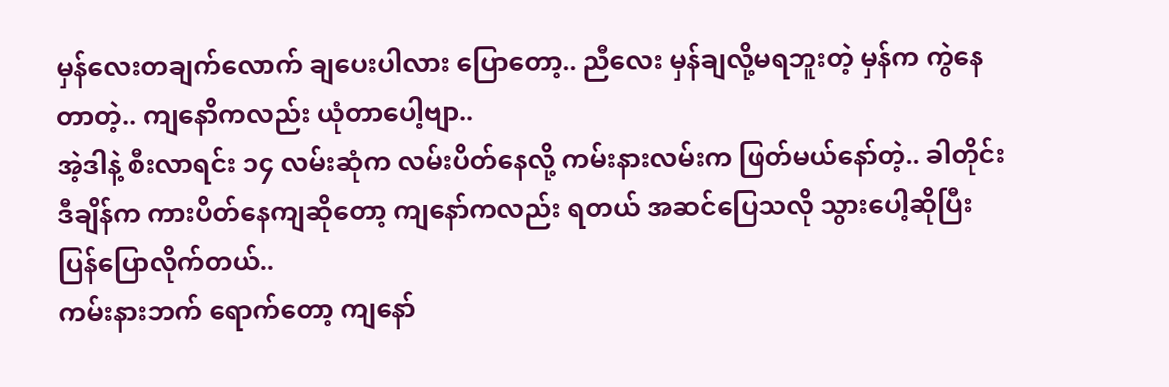မှန်လေးတချက်လောက် ချပေးပါလား ပြောတော့.. ညီလေး မှန်ချလို့မရဘူးတဲ့ မှန်က ကွဲနေတာတဲ့.. ကျနောိကလည်း ယုံတာပေါ့ဗျာ..
အဲ့ဒါနဲ့ စီးလာရင်း ၁၄ လမ်းဆုံက လမ်းပိတ်နေလို့ ကမ်းနားလမ်းက ဖြတ်မယ်နော်တဲ့.. ခါတိုင်း ဒီချိန်က ကားပိတ်နေကျဆိုတော့ ကျနော်ကလည်း ရတယ် အဆင်ပြေသလို သွားပေါ့ဆိုပြီး ပြန်ပြောလိုက်တယ်..
ကမ်းနားဘက် ရောက်တော့ ကျနော်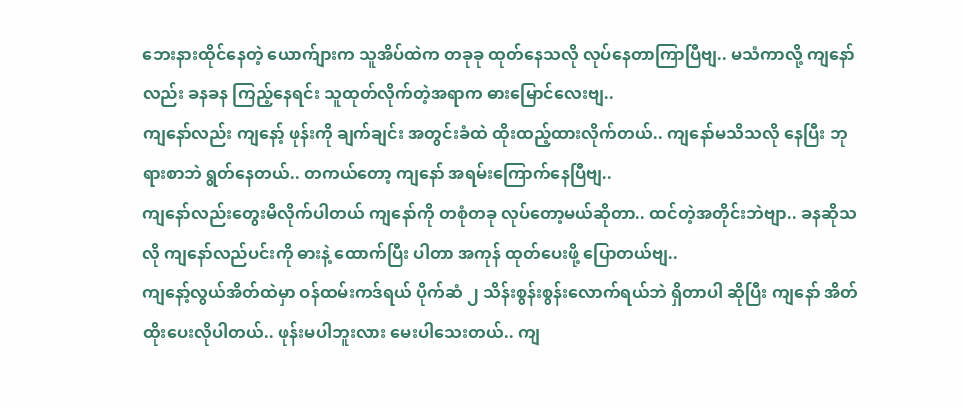ဘေးနားထိုင်နေတဲ့ ယောက်ျားက သူအိပ်ထဲက တခုခု ထုတ်နေသလို လုပ်နေတာကြာပြီဗျ.. မသံကာလို့ ကျနော်လည်း ခနခန ကြည့်နေရင်း သူထုတ်လိုက်တဲ့အရာက ဓားမြောင်လေးဗျ..
ကျနော်လည်း ကျနော့် ဖုန်းကို ချက်ချင်း အတွင်းခံထဲ ထိုးထည့်ထားလိုက်တယ်.. ကျနော်မသိသလို နေပြီး ဘုရားစာဘဲ ရွတ်နေတယ်.. တကယ်တော့ ကျနော် အရမ်းကြောက်နေပြီဗျ..
ကျနော်လည်းတွေးမိလိုက်ပါတယ် ကျနော်ကို တစုံတခု လုပ်တော့မယ်ဆိုတာ.. ထင်တဲ့အတိုင်းဘဲဗျာ.. ခနဆိုသလို ကျနော်လည်ပင်းကို ဓားနဲ့ ထောက်ပြီး ပါတာ အကုန် ထုတ်ပေးဖို့ ပြောတယ်ဗျ..
ကျနော့်လွယ်အိတ်ထဲမှာ ဝန်ထမ်းကဒ်ရယ် ပိုက်ဆံ ၂ သိန်းစွန်းစွန်းလောက်ရယ်ဘဲ ရှိတာပါ ဆိုပြီး ကျနော် အိတ်ထိုးပေးလိုပါတယ်.. ဖုန်းမပါဘူးလား မေးပါသေးတယ်.. ကျ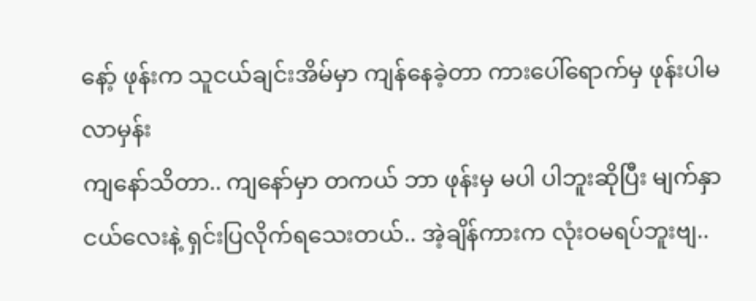နော့် ဖုန်းက သူငယ်ချင်းအိမ်မှာ ကျန်နေခဲ့တာ ကားပေါ်ရောက်မှ ဖုန်းပါမလာမှန်း
ကျနော်သိတာ.. ကျနော်မှာ တကယ် ဘာ ဖုန်းမှ မပါ ပါဘူးဆိုပြီး မျက်နှာငယ်လေးနဲ့ ရှင်းပြလိုက်ရသေးတယ်.. အဲ့ချိန်ကားက လုံးဝမရပ်ဘူးဗျ..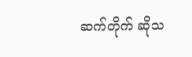ဆက်တိုက် ဆိုသ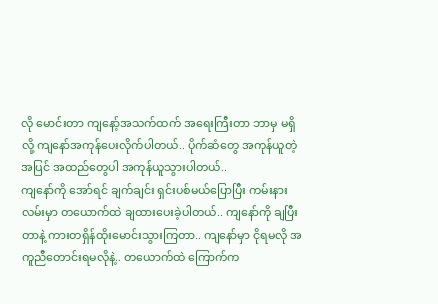လို မောင်းတာ ကျနော့်အသက်ထက် အရေးကြီးတာ ဘာမှ မရှိလို့ ကျနော်အကုန်ပေးလိုက်ပါတယ်.. ပိုက်ဆံတွေ အကုန်ယူတဲ့ အပြင် အထည်တွေပါ အကုန်ယူသွားပါတယ်..
ကျနော်ကို အော်ရင် ချက်ချင်း ရှင်းပစ်မယ်ပြောပြီး ကမ်းနားလမ်းမှာ တယောက်ထဲ ချထားပေးခဲ့ပါတယ်.. ကျနော်ကို ချပြီးတာနဲ့ ကားတရှိန်ထိုးမောင်းသွားကြတာ.. ကျနော်မှာ ငိုရမလို အကူညီတောင်းရမလိုနဲ့.. တယောက်ထဲ ကြောက်က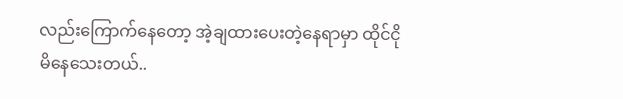လည်းကြောက်နေတော့ အဲ့ချထားပေးတဲ့နေရာမှာ ထိုင်ငိုမိနေသေးတယ်..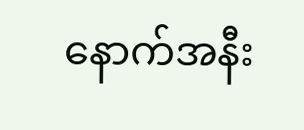နောက်အနီး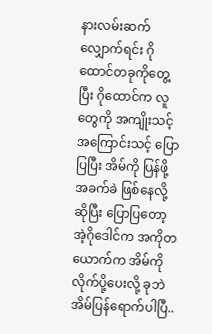နားလမ်းဆက်လျှောက်ရင်း ဂိုထောင်တခုကိုတွေ့ပြီး ဂိုထောင်က လူတွေကို အကျိုးသင့်အကြောင်းသင့် ပြောပြပြီး အိမ်ကို ပြန်ဖို့ အခက်ခဲ ဖြစ်နေလို့ဆိုပြီး ပြောပြတော့ အဲ့ဂိုဒေါင်က အကိုတယောက်က အိမ်ကို လိုက်ပို့ပေးလို့ ခုဘဲ အိမ်ပြန်ရောက်ပါပြီ..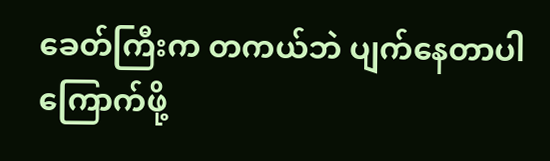ခေတ်ကြီးက တကယ်ဘဲ ပျက်နေတာပါ ကြောက်ဖို့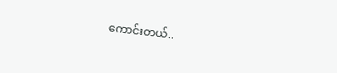ကောင်းတယ်..